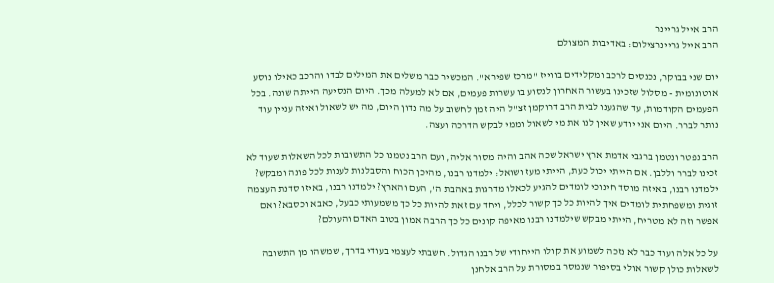הרב אייל גריינר
הרב אייל גריינרצילום: באדיבות המצולם

יום שני בבוקר, נכנסים לרכב ומקלידים בווייז "מרכז שפירא". המכשיר כבר משלים את המילים לבדו והרכב כאילו נוסע אוטונומית - מסלול שזכינו בעשור האחרון לנסוע בו עשרות פעמים, אם לא למעלה מכך. היום הנסיעה הייתה שונה. בכל הפעמים הקודמות, עד שהגענו לבית הרב דרוקמן זצ"ל היה זמן לחשוב על מה נדון היום, מה יש לשאול ואיזה עניין עוד נותר לברר. היום אני יודע שאין לנו את מי לשאול וממי לבקש הדרכה ועצה.

הרב נפטר ונטמן ברגבי אדמת ארץ ישראל שכה אהב והיה מסור אליה, ועם הרב נטמנו כל התשובות לכל השאלות שעוד לא זכינו לברר וללבן. אם הייתי יכול כעת, הייתי מעז ושואל: ילמדנו רבנו, מהיכן הכוח והסבלנות לענות לכל פונה ומבקש? ילמדנו רבנו, באיזה מוסד חינוכי לומדים להגיע לכאלו מדרגות באהבת ה', העם והארץ? ילמדנו רבנו, באיזו סדנת העצמה זוגית ומשפחתית לומדים איך להיות כל כך קשור לכלל, ויחד עם זאת להיות כל כך משמעותי כבעל, כאבא וכסבא? ואם אפשר וזה לא מטריח, הייתי מבקש שילמדנו רבנו מאיפה קונים כל כך הרבה אמון בטוב האדם והעולם?

על כל אלה ועוד כבר לא נזכה לשמוע את קולו הייחודי של רבנו הגדול. חשבתי לעצמי בעודי בדרך, שמשהו מן התשובה לשאלות כולן קשור אולי בסיפור שנמסר במסורת על הרב אלחנן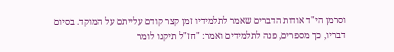וסרמן הי"ד אודות הדברים שאמר לתלמידיו זמן קצר קודם עלייתם על המוקד. בסיום דבריו, כך מספרים, פנה לתלמידים ואמר: "חז"ל תיקנו לומר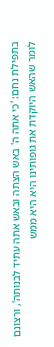בתפילת נחם: 'כי אתה ה' באש הצתה ובאש אתה עתיד לבנותה', ורצונם לומר שהאש היוקדת את גופותינו היא היא ממש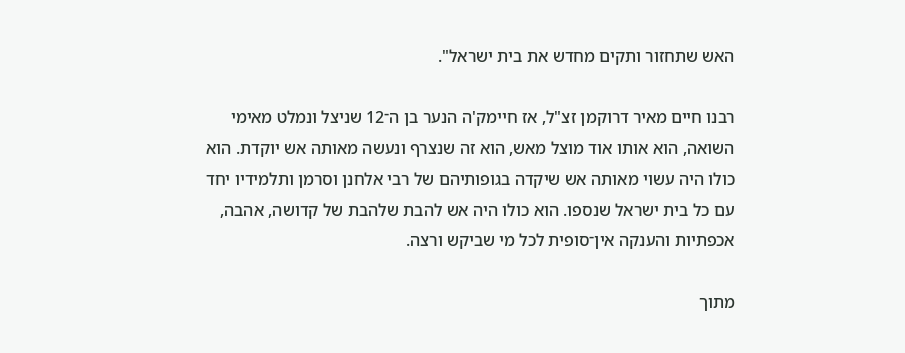האש שתחזור ותקים מחדש את בית ישראל".

רבנו חיים מאיר דרוקמן זצ"ל, אז חיימק'ה הנער בן ה־12 שניצל ונמלט מאימי השואה, הוא אותו אוד מוצל מאש, הוא זה שנצרף ונעשה מאותה אש יוקדת. הוא כולו היה עשוי מאותה אש שיקדה בגופותיהם של רבי אלחנן וסרמן ותלמידיו יחד עם כל בית ישראל שנספו. הוא כולו היה אש להבת שלהבת של קדושה, אהבה, אכפתיות והענקה אין־סופית לכל מי שביקש ורצה.

מתוך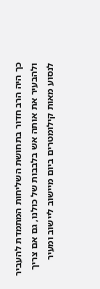כך היה הרב חדור בתחושת השליחות המתמדת להעביר ולהבעיר את אותה אש בלבבות של כולנו, גם אם צריך לנסוע מאות קילומטרים ביום מיישוב ליישוב ומעיר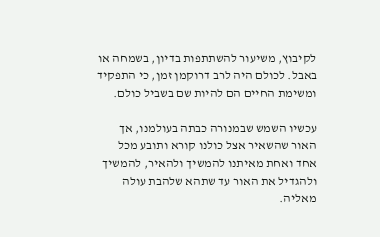לקיבוץ, משיעור להשתתפות בדיון, בשמחה או באבל. לכולם היה לרב דרוקמן זמן, כי התפקיד ומשימת החיים הם להיות שם בשביל כולם.

עכשיו השמש שבמנורה כבתה בעולמנו, אך האור שהשאיר אצל כולנו קורא ותובע מכל אחד ואחת מאיתנו להמשיך ולהאיר, להמשיך ולהגדיל את האור עד שתהא שלהבת עולה מאליה.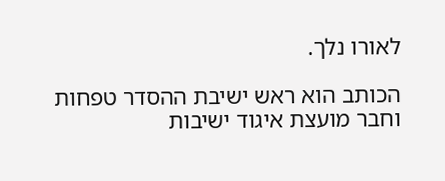לאורו נלך.

הכותב הוא ראש ישיבת ההסדר טפחות וחבר מועצת איגוד ישיבות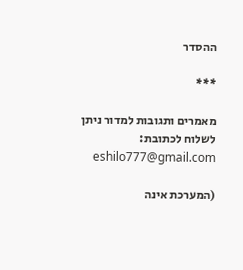ההסדר

***

מאמרים ותגובות למדור ניתן לשלוח לכתובת: eshilo777@gmail.com

(המערכת אינה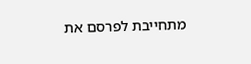מתחייבת לפרסם את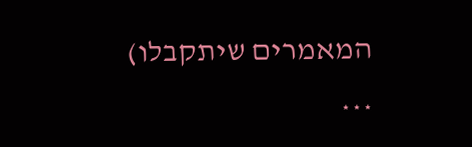המאמרים שיתקבלו)

***